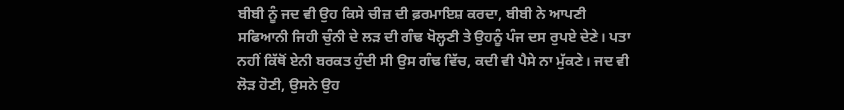ਬੀਬੀ ਨੂੰ ਜਦ ਵੀ ਉਹ ਕਿਸੇ ਚੀਜ਼ ਦੀ ਫ਼ਰਮਾਇਸ਼ ਕਰਦਾ, ਬੀਬੀ ਨੇ ਆਪਣੀ ਸਫਿਆਨੀ ਜਿਹੀ ਚੁੰਨੀ ਦੇ ਲੜ ਦੀ ਗੰਢ ਖੋਲ੍ਹਣੀ ਤੇ ਉਹਨੂੰ ਪੰਜ ਦਸ ਰੁਪਏ ਦੇਣੇ। ਪਤਾ ਨਹੀਂ ਕਿੱਥੋਂ ਏਨੀ ਬਰਕਤ ਹੁੰਦੀ ਸੀ ਉਸ ਗੰਢ ਵਿੱਚ, ਕਦੀ ਵੀ ਪੈਸੇ ਨਾ ਮੁੱਕਣੇ। ਜਦ ਵੀ ਲੋੜ ਹੋਣੀ, ਉਸਨੇ ਉਹ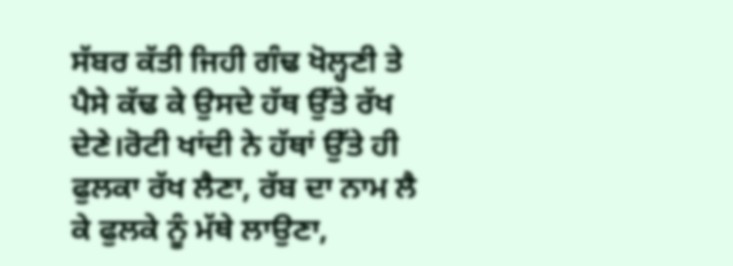ਸੱਬਰ ਕੱਤੀ ਜਿਹੀ ਗੰਢ ਖੋਲ੍ਹਣੀ ਤੇ ਪੈਸੇ ਕੱਢ ਕੇ ਉਸਦੇ ਹੱਥ ਉੱਤੇ ਰੱਖ ਦੇਣੇ।ਰੋਟੀ ਖਾਂਦੀ ਨੇ ਹੱਥਾਂ ਉੱਤੇ ਹੀ ਫੁਲਕਾ ਰੱਖ ਲੈਣਾ, ਰੱਬ ਦਾ ਨਾਮ ਲੈ ਕੇ ਫੁਲਕੇ ਨੂੰ ਮੱਥੇ ਲਾਉਣਾ,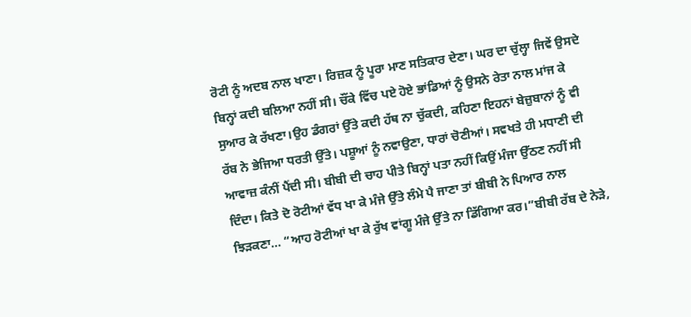ਰੋਟੀ ਨੂੰ ਅਦਬ ਨਾਲ ਖਾਣਾ। ਰਿਜ਼ਕ ਨੂੰ ਪੂਰਾ ਮਾਣ ਸਤਿਕਾਰ ਦੇਣਾ। ਘਰ ਦਾ ਚੁੱਲ੍ਹਾ ਜਿਵੇਂ ਉਸਦੇ ਬਿਨ੍ਹਾਂ ਕਦੀ ਬਲਿਆ ਨਹੀਂ ਸੀ। ਚੌਂਕੇ ਵਿੱਚ ਪਏ ਹੋਏ ਭਾਂਡਿਆਂ ਨੂੰ ਉਸਨੇ ਰੇਤਾ ਨਾਲ ਮਾਂਜ ਕੇ ਸੁਆਰ ਕੇ ਰੱਖਣਾ।ਉਹ ਡੰਗਰਾਂ ਉੱਤੇ ਕਦੀ ਹੱਥ ਨਾ ਚੁੱਕਦੀ, ਕਹਿਣਾ ਇਹਨਾਂ ਬੇਜ਼ੁਬਾਨਾਂ ਨੂੰ ਵੀ ਰੱਬ ਨੇ ਭੇਜਿਆ ਧਰਤੀ ਉੱਤੇ। ਪਸ਼ੂਆਂ ਨੂੰ ਨਵਾਉਣਾ, ਧਾਰਾਂ ਚੋਣੀਆਂ। ਸਵਖਤੇ ਹੀ ਮਧਾਣੀ ਦੀ ਆਵਾਜ਼ ਕੰਨੀਂ ਪੈਂਦੀ ਸੀ। ਬੀਬੀ ਦੀ ਚਾਹ ਪੀਤੇ ਬਿਨ੍ਹਾਂ ਪਤਾ ਨਹੀਂ ਕਿਉਂ ਮੰਜਾ ਉੱਠਣ ਨਹੀਂ ਸੀ ਦਿੰਦਾ। ਕਿਤੇ ਦੋ ਰੋਟੀਆਂ ਵੱਧ ਖਾ ਕੇ ਮੰਜੇ ਉੱਤੇ ਲੰਮੇ ਪੈ ਜਾਣਾ ਤਾਂ ਬੀਬੀ ਨੇ ਪਿਆਰ ਨਾਲ ਝਿੜਕਣਾ… “ਆਹ ਰੋਟੀਆਂ ਖਾ ਕੇ ਰੁੱਖ ਵਾਂਗੂ ਮੰਜੇ ਉੱਤੇ ਨਾ ਡਿੱਗਿਆ ਕਰ।”ਬੀਬੀ ਰੱਬ ਦੇ ਨੇੜੇ,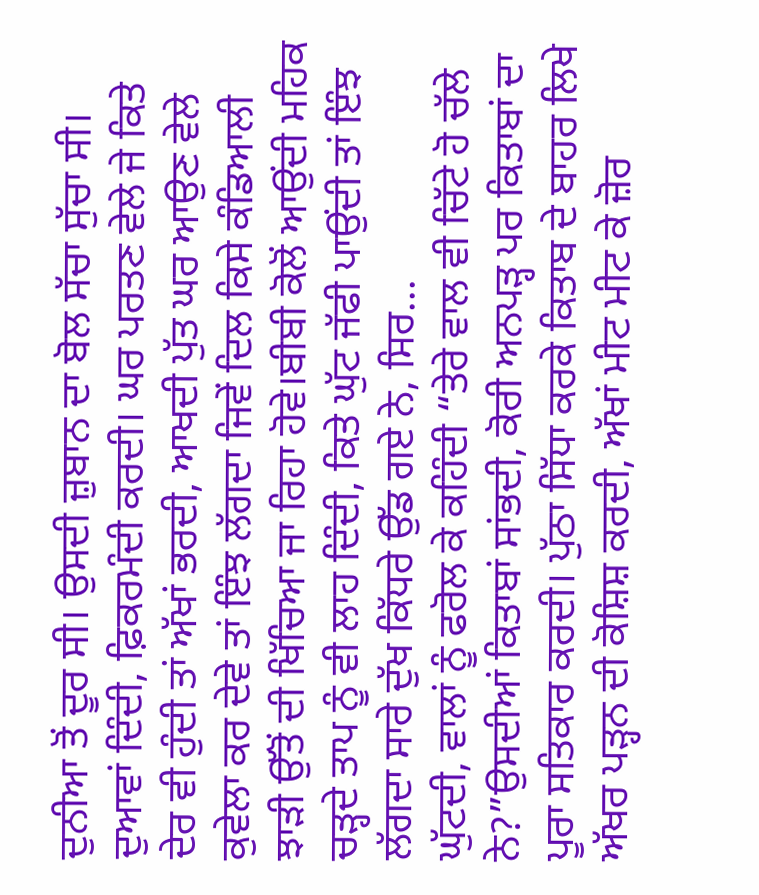ਦੁਨੀਆ ਤੋਂ ਦੂਰ ਸੀ। ਉਸਦੀ ਜ਼ੁਬਾਨ ਦਾ ਬੋਲ ਸੱਚਾ ਸੁੱਚਾ ਸੀ। ਦੁਆਵਾਂ ਦਿੰਦੀ, ਫ਼ਿਕਰਮੰਦੀ ਕਰਦੀ। ਘਰ ਪਰਤਣ ਵੇਲੇ ਜੇ ਕਿਤੇ ਦੇਰ ਵੀ ਹੁੰਦੀ ਤਾਂ ਅੱਖਾਂ ਭਰਦੀ, ਆਖਦੀ ਪੁੱਤ ਘਰ ਆਉਣ ਵੇਲੇ ਕੁਵੇਲਾ ਕਰ ਦੇਵੇ ਤਾਂ ਇੰਝ ਲੱਗਦਾ ਜਿਵੇਂ ਦਿਲ ਕਿਸੇ ਕੰਡਿਆਲੀ ਝਾੜੀ ਉੱਤੋਂ ਦੀ ਖਿੱਚਿਆ ਜਾ ਰਿਹਾ ਹੋਵੇ।ਬੀਬੀ ਕੋਲੋਂ ਆਉਂਦੀ ਮਹਿਕ ਚੜ੍ਹਦੇ ਤਾਪ ਨੂੰ ਵੀ ਲਾਹ ਦਿੰਦੀ, ਕਿਤੇ ਘੁੱਟ ਜੱਫੀ ਪਾਉਂਦੀ ਤਾਂ ਇੰਝ ਲੱਗਦਾ ਸਾਰੇ ਦੁੱਖ ਕਿੱਧਰੇ ਉੱਡ ਗਏ ਨੇ, ਸਿਰ...
ਘੁੱਟਦੀ, ਵਾਲਾਂ ਨੂੰ ਫਰੋਲ ਕੇ ਕਹਿੰਦੀ “ਤੇਰੇ ਵਾਲ ਵੀ ਚਿੱਟੇ ਹੋ ਚੱਲੇ ਨੇ?”ਉਸਦੀਆਂ ਕਿਤਾਬਾਂ ਸਾਂਭਦੀ, ਕੋਰੀ ਅਨਪੜ੍ਹ ਪਰ ਕਿਤਾਬਾਂ ਦਾ ਪੂਰਾ ਸਤਿਕਾਰ ਕਰਦੀ। ਪੁੱਠਾ ਸਿੱਧਾ ਕਰਕੇ ਕਿਤਾਬ ਦੇ ਬਾਹਰ ਲਿਖੇ ਅੱਖਰ ਪੜ੍ਹਨ ਦੀ ਕੋਸ਼ਿਸ਼ ਕਰਦੀ, ਅੱਖਾਂ ਮੀਟ ਮੀਟ ਕੇ ਜ਼ੋਰ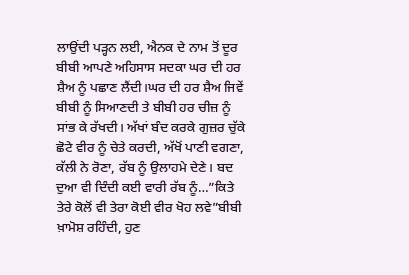ਲਾਉਂਦੀ ਪੜ੍ਹਨ ਲਈ, ਐਨਕ ਦੇ ਨਾਮ ਤੋਂ ਦੂਰ ਬੀਬੀ ਆਪਣੇ ਅਹਿਸਾਸ ਸਦਕਾ ਘਰ ਦੀ ਹਰ ਸ਼ੈਅ ਨੂੰ ਪਛਾਣ ਲੈਂਦੀ।ਘਰ ਦੀ ਹਰ ਸ਼ੈਅ ਜਿਵੇਂ ਬੀਬੀ ਨੂੰ ਸਿਆਣਦੀ ਤੇ ਬੀਬੀ ਹਰ ਚੀਜ਼ ਨੂੰ ਸਾਂਭ ਕੇ ਰੱਖਦੀ। ਅੱਖਾਂ ਬੰਦ ਕਰਕੇ ਗੁਜ਼ਰ ਚੁੱਕੇ ਛੋਟੇ ਵੀਰ ਨੂੰ ਚੇਤੇ ਕਰਦੀ, ਅੱਖੋਂ ਪਾਣੀ ਵਗਣਾ, ਕੱਲੀ ਨੇ ਰੋਣਾ, ਰੱਬ ਨੂੰ ਉਲਾਹਮੇ ਦੇਣੇ। ਬਦ ਦੁਆ ਵੀ ਦਿੰਦੀ ਕਈ ਵਾਰੀ ਰੱਬ ਨੂੰ…”ਕਿਤੇ ਤੇਰੇ ਕੋਲੋਂ ਵੀ ਤੇਰਾ ਕੋਈ ਵੀਰ ਖੋਹ ਲਵੇ”ਬੀਬੀ ਖ਼ਾਮੋਸ਼ ਰਹਿੰਦੀ, ਹੁਣ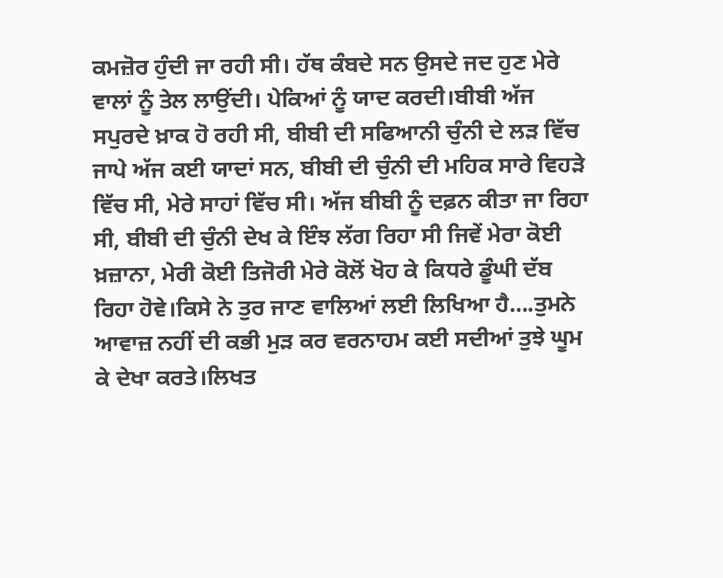ਕਮਜ਼ੋਰ ਹੁੰਦੀ ਜਾ ਰਹੀ ਸੀ। ਹੱਥ ਕੰਬਦੇ ਸਨ ਉਸਦੇ ਜਦ ਹੁਣ ਮੇਰੇ ਵਾਲਾਂ ਨੂੰ ਤੇਲ ਲਾਉਂਦੀ। ਪੇਕਿਆਂ ਨੂੰ ਯਾਦ ਕਰਦੀ।ਬੀਬੀ ਅੱਜ ਸਪੁਰਦੇ ਖ਼ਾਕ ਹੋ ਰਹੀ ਸੀ, ਬੀਬੀ ਦੀ ਸਫਿਆਨੀ ਚੁੰਨੀ ਦੇ ਲੜ ਵਿੱਚ ਜਾਪੇ ਅੱਜ ਕਈ ਯਾਦਾਂ ਸਨ, ਬੀਬੀ ਦੀ ਚੁੰਨੀ ਦੀ ਮਹਿਕ ਸਾਰੇ ਵਿਹੜੇ ਵਿੱਚ ਸੀ, ਮੇਰੇ ਸਾਹਾਂ ਵਿੱਚ ਸੀ। ਅੱਜ ਬੀਬੀ ਨੂੰ ਦਫ਼ਨ ਕੀਤਾ ਜਾ ਰਿਹਾ ਸੀ, ਬੀਬੀ ਦੀ ਚੁੰਨੀ ਦੇਖ ਕੇ ਇੰਝ ਲੱਗ ਰਿਹਾ ਸੀ ਜਿਵੇਂ ਮੇਰਾ ਕੋਈ ਖ਼ਜ਼ਾਨਾ, ਮੇਰੀ ਕੋਈ ਤਿਜੋਰੀ ਮੇਰੇ ਕੋਲੋਂ ਖੋਹ ਕੇ ਕਿਧਰੇ ਡੂੰਘੀ ਦੱਬ ਰਿਹਾ ਹੋਵੇ।ਕਿਸੇ ਨੇ ਤੁਰ ਜਾਣ ਵਾਲਿਆਂ ਲਈ ਲਿਖਿਆ ਹੈ….ਤੁਮਨੇ ਆਵਾਜ਼ ਨਹੀਂ ਦੀ ਕਭੀ ਮੁੜ ਕਰ ਵਰਨਾਹਮ ਕਈ ਸਦੀਆਂ ਤੁਝੇ ਘੂਮ ਕੇ ਦੇਖਾ ਕਰਤੇ।ਲਿਖਤ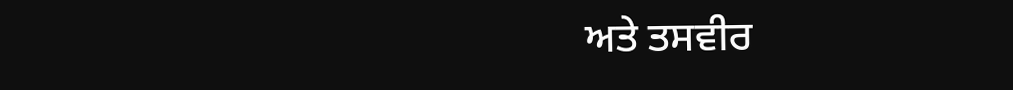ਅਤੇ ਤਸਵੀਰ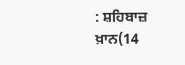: ਸ਼ਹਿਬਾਜ਼ ਖ਼ਾਨ(14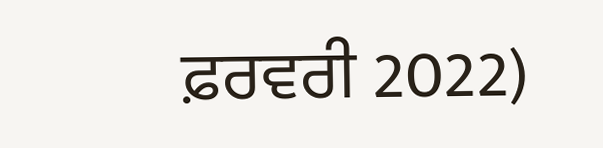ਫ਼ਰਵਰੀ 2022)